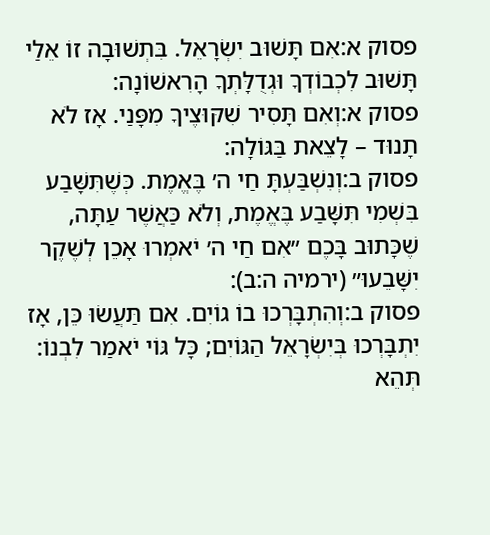פסוק א:אִם תָּשׁוּב יִשְׂרָאֵל. בִּתְשׁוּבָה זוֹ אֵלַי תָּשׁוּב לִכְבוֹדְךָ וּגְדֻלָּתְךָ הָרִאשׁוֹנָה:
פסוק א:וְאִם תָּסִיר שִׁקּוּצֶיךָ מִפָּנַי. אָז לֹא תָנוּד – לָצֵאת בַּגּוֹלָה:
פסוק ב:וְנִשְׁבַּעְתָּ חַי ה׳ בֶּאֱמֶת. כְּשֶׁתִּשָּׁבַע בִּשְׁמִי תִּשָּׁבַע בֶּאֱמֶת, וְלֹא כַּאֲשֶׁר עַתָּה, שֶׁכָּתוּב בָּכֶם ״אִם חַי ה׳ יֹאמְרוּ אָכֵן לְשֶׁקֶר יִשָּׁבֵעוּ״ (ירמיה ה:ב):
פסוק ב:וְהִתְבָּרְכוּ בוֹ גוֹיִם. אִם תַּעֲשׂוּ כֵּן, אָז יִתְבָּרְכוּ בְּיִשְׂרָאֵל הַגּוֹיִם; כָּל גּוֹי יֹאמַר לִבְנוֹ: תְּהֵא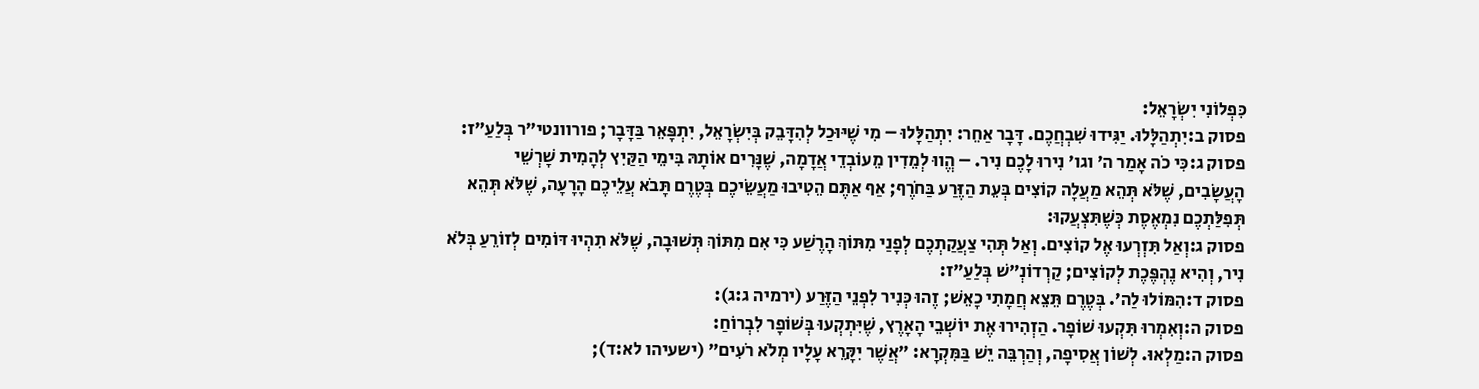כִּפְלוֹנִי יִשְׂרָאֵל:
פסוק ב:יִתְהַלָּלוּ. יַגִּידוּ שִׁבְחֲכֶם. דָּבָר אַחֵר: יִתְהַלָּלוּ – מִי שֶׁיּוּכַל לְהִדָּבֵק בְּיִשְׂרָאֵל, יִתְפָּאֵר בַּדָּבָר; פורוונטי״ר בְּלַעַ״ז:
פסוק ג:כִּי כֹה אָמַר ה׳ וגו׳ נִירוּ לָכֶם נִיר. – הֱווּ לְמֵדִין מֵעוֹבְדֵי אֲדָמָה, שֶׁנָּרִים אוֹתָהּ בִּימֵי הַקַּיִץ לְהָמִית שָׁרְשֵׁי הָעֲשָׂבִים, שֶׁלֹּא תְּהֵא מַעֲלָה קוֹצִים בְּעֵת הַזֶּרַע בַּחֹרֶף; אַף אַתֶּם הֵטִיבוּ מַעֲשֵׂיכֶם בְּטֶרֶם תָּבֹא עֲלֵיכֶם הָרָעָה, שֶׁלֹּא תְּהֵא תְּפִלַּתְכֶם נִמְאֶסֶת כְּשֶׁתִּצְעֲקוּ:
פסוק ג:וְאַל תִּזְרְעוּ אֶל קוֹצִים. וְאַל תְּהִי צַעֲקַתְכֶם לְפָנַי מִתּוֹךְ הָרֶשַׁע כִּי אִם מִתּוֹךְ תְּשׁוּבָה, שֶׁלֹּא תִהְיוּ דּוֹמִים לְזוֹרֵעַ בְּלֹא נִיר, וְהִיא נֶהְפֶּכֶת לְקוֹצִים; קַרְדוֹנְ״שׁ בְּלַעַ״ז:
פסוק ד:הִמּוֹלוּ לַה׳. בְּטֶרֶם תֵּצֵא חֲמָתִי כָאֵשׁ; זֶהוּ כְּנִיר לִפְנֵי הַזֶּרַע (ירמיה ג:ג):
פסוק ה:וְאִמְרוּ תִּקְעוּ שׁוֹפָר. הַזְהִירוּ אֶת יוֹשְׁבֵי הָאָרֶץ, שֶׁיִּתְקְעוּ בְּשׁוֹפָר לִבְרוֹחַ:
פסוק ה:מַלְאוּ. לְשׁוֹן אֲסִיפָה, וְהַרְבֵּה יֵשׁ בַּמִּקְרָא: ״אֲשֶׁר יִקָּרֵא עָלָיו מְלֹא רֹעִים״ (ישעיהו לא:ד);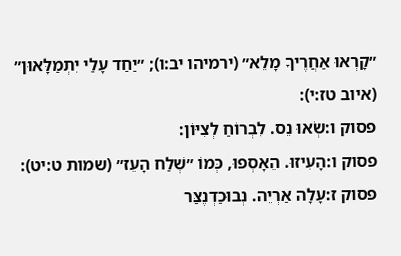״קָרְאוּ אַחֲרֶיךָ מָלֵא״ (ירמיהו יב:ו); ״יַחַד עָלַי יִתְמַלָּאוּן״ (איוב טז:י):
פסוק ו:שְׂאוּ נֵס. לִבְרוֹחַ לְצִיּוֹן:
פסוק ו:הָעִיזוּ. הֵאָסְפוּ, כְּמוֹ ״שְׁלַח הָעֵז״ (שמות ט:יט):
פסוק ז:עָלָה אַרְיֵה. נְבוּכַדְנֶצַּר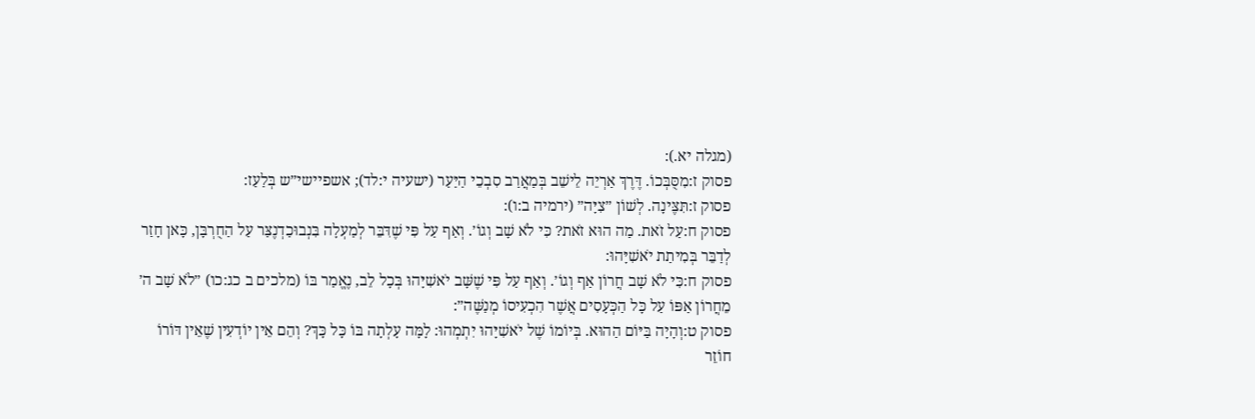(מגלה יא.):
פסוק ז:מִסֻּבְּכוֹ. דֶּרֶךְ אַרְיֵה לֵישֵׁב בְּמַאֲרַב סִבְכֵי הַיַּעַר (ישעיה י:לד); אשפיישי״ש בְּלַעַז:
פסוק ז:תִּצֶּינָה. לְשׁוֹן ״צִיָּה״ (ירמיה ב:ו):
פסוק ח:עַל זֹאת. מַה הוּא זֹאת? כִּי לֹא שָׁב וְגוֹ׳. וְאַף עַל פִּי שֶׁדִּבֵּר לְמַעְלָה בִּנְבוּכַדְנֶצַּר עַל הַחֻרְבָּן, כָּאן חָזַר לְדַבֵּר בְּמִיתַת יֹאשִׁיָּהוּ:
פסוק ח:כִּי לֹא שָׁב חֲרוֹן אַף וְגוֹ׳. וְאַף עַל פִּי שֶׁשָּׁב יֹאשִׁיָּהוּ בְּכָל לֵב, נֶאֱמַר בּוֹ (מלכים ב כג:כו) ״לֹא שָׁב ה׳ מֵחֲרוֹן אַפּוֹ עַל כָּל הַכְּעָסִים אֲשֶׁר הִכְעִיסוֹ מְנַשֶּׁה״:
פסוק ט:וְהָיָה בַּיּוֹם הַהוּא. בְּיוֹמוֹ שֶׁל יֹאשִׁיָּהוּ יִתְמְהוּ: לָמָּה עָלְתָה בּוֹ כָּל כָּךְ? וְהֵם אֵין יוֹדְעִין שֶׁאֵין דּוֹרוֹ חוֹזֵר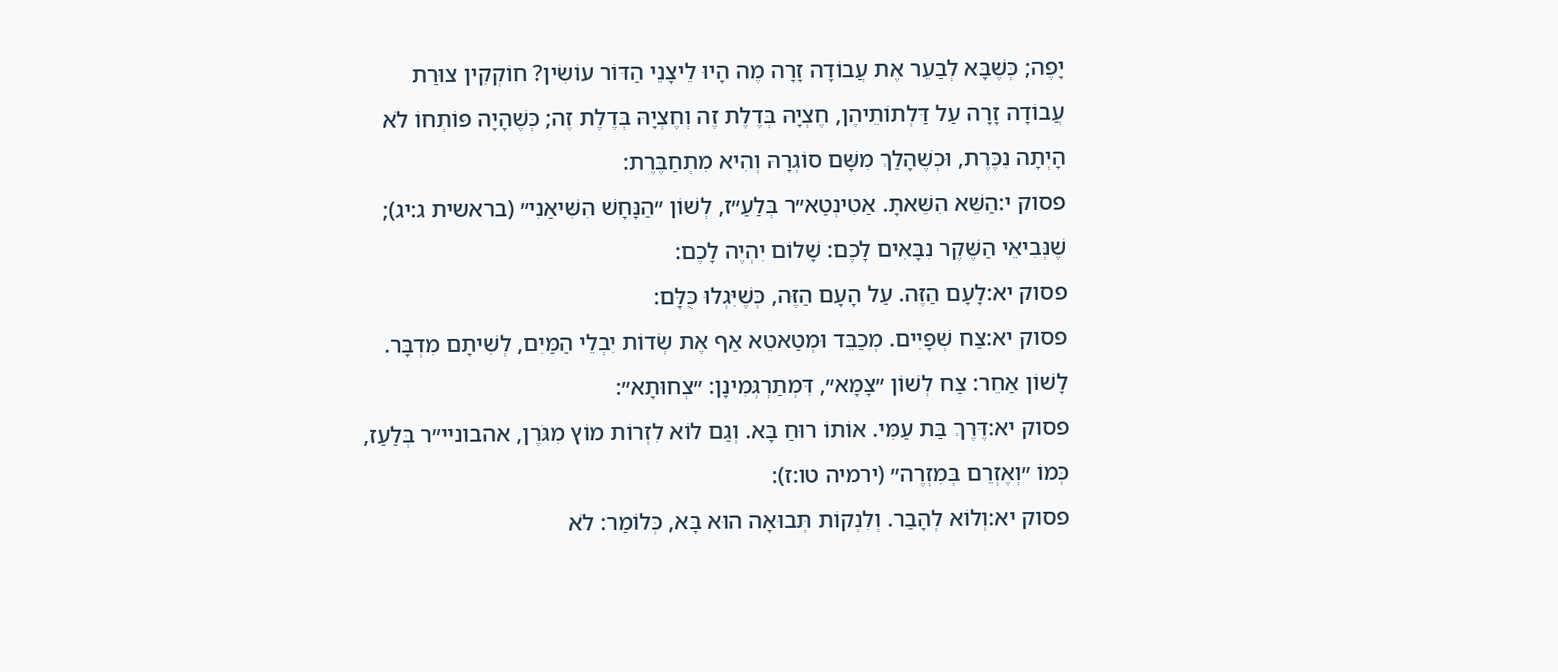יָפֶה; כְּשֶׁבָּא לְבַעֵר אֶת עֲבוֹדָה זָרָה מֶה הָיוּ לֵיצָנֵי הַדּוֹר עוֹשִׂין? חוֹקְקִין צוּרַת עֲבוֹדָה זָרָה עַל דַּלְתוֹתֵיהֶן, חֶצְיָהּ בְּדֶלֶת זֶה וְחֶצְיָהּ בְּדֶלֶת זֶה; כְּשֶׁהָיָה פּוֹתְחוֹ לֹא הָיְתָה נִכֶּרֶת, וּכְשֶׁהָלַךְ מִשָּׁם סוֹגְרָהּ וְהִיא מִתְחַבֶּרֶת:
פסוק י:הַשֵּׁא הִשֵּׁאתָ. אַטִינְטַא״ר בְּלַעַ״ז, לְשׁוֹן ״הַנָּחָשׁ הִשִּׁיאַנִי״ (בראשית ג:יג); שֶׁנְּבִיאֵי הַשֶּׁקֶר נִבָּאִים לָכֶם: שָׁלוֹם יִהְיֶה לָכֶם:
פסוק יא:לָעָם הַזֶּה. עַל הָעָם הַזֶּה, כְּשֶׁיִּגְלוּ כֻּלָּם:
פסוק יא:צַח שְׁפָיִים. מְכַבֵּד וּמְטַאטֵא אַף אֶת שְׂדוֹת יִבְלֵי הַמַּיִם, לְשִׁיתָם מִדְבָּר. לָשׁוֹן אַחֵר: צַח לְשׁוֹן ״צָמָא״, דִּמְתַרְגְּמִינָן: ״צְחוּתָא״:
פסוק יא:דֶּרֶךְ בַּת עַמִּי. אוֹתוֹ רוּחַ בָּא. וְגַם לוֹא לִזְרוֹת מוֹץ מִגֹּרֶן, אהבוניי״ר בְּלַעַז, כְּמוֹ ״וְאֶזְרֵם בְּמִזְרֶה״ (ירמיה טו:ז):
פסוק יא:וְלוֹא לְהָבַר. וְלִנְקוֹת תְּבוּאָה הוּא בָּא, כְּלוֹמַר: לֹא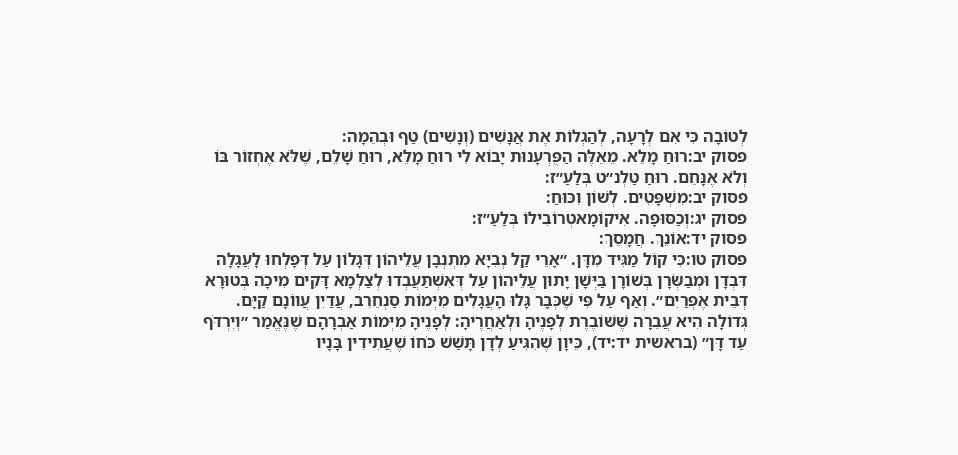לְטוֹבָה כִּי אִם לְרָעָה, לְהַגְלוֹת אֶת אֲנָשִׁים (וְנָשִׁים) טַף וּבְהֵמָה:
פסוק יב:רוּחַ מָלֵא. מֵאֵלֶּה הַפֻּרְעָנוּת יָבוֹא לִי רוּחַ מָלֵא, רוּחַ שָׁלֵם, שֶׁלֹּא אֶחְזוֹר בּוֹ וְלֹא אֶנָּחֵם. רוּחַ טַלְנ״ט בְּלַעַ״ז:
פסוק יב:מִשְׁפָּטִים. לְשׁוֹן וִכּוּחַ:
פסוק יג:וְכַסּוּפָה. אִיקוֹמָאטְרוֹבִילוֹ בְּלַעַ״ז:
פסוק יד:אוֹנֵךְ. חֲמָסֵךְ:
פסוק טו:כִּי קוֹל מַגִּיד מִדָּן. ״אָרֵי קַל נְבִיָּא מִתְנְבָן עֲלֵיהוֹן דְּגָלוֹן עַל דְּפָלְחוּ לָעֲגָלָה דִּבְדָן וּמְבַשְּׂרָן בְּשׁוֹרָן בַּיְּשָׁן יָתוּן עֲלֵיהוֹן עַל דְּאִשְׁתַּעֲבְדוּ לְצַלְמָא דָּקִים מִיכָה בְּטוּרָא דְּבֵית אֶפְרַיִם״. וְאַף עַל פִּי שֶׁכְּבָר גָּלוּ הָעֲגָלִים מִיְּמוֹת סַנְחֵרִב, עֲדַיִן עֲווֹנָם קַיָּם. גְּדוֹלָה הִיא עֲבֵרָה שֶׁשּׁוֹבֶרֶת לְפָנֶיהָ וּלְאַחֲרֶיהָ: לְפָנֶיהָ מִיְּמוֹת אַבְרָהָם שֶׁנֶּאֱמַר ״וְיִרְדֹּף עַד דָּן״ (בראשית יד:יד), כֵּיוָן שֶׁהִגִּיעַ לְדָן תָּשַׁשׁ כֹּחוֹ שֶׁעֲתִידִין בָּנָיו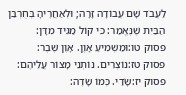לַעֲבֹד שָׁם עֲבוֹדָה זָרָה; וּלְאַחֲרֶיהָ בְּחֻרְבַּן הַבַּיִת שֶׁנֶּאֱמַר: כִּי קוֹל מַגִּיד מִדָּן:
פסוק טו:וּמַשְׁמִיעַ אָוֶן. אָוֶן שֶׁבֶר:
פסוק טז:נוֹצְרִים. נוֹתְנֵי מָצוֹר עֲלֵיהֶם:
פסוק יז:שָׂדַי. כְּמוֹ שָׂדֶה: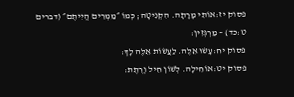פסוק יז:אוֹתִי מָרָתָה. הִקְנִיטָה; כְּמוֹ ״מַמְרִים הֱיִיתֶם״ (דברים ט:כד) – מַרְגְּזִין:
פסוק יח:עָשׂוּ אֵלֶּה. לַעֲשׂוֹת אֵלֶּה לָךְ:
פסוק יט:אוֹחִילָה. לְשׁוֹן חִיל וְרֶתֶת: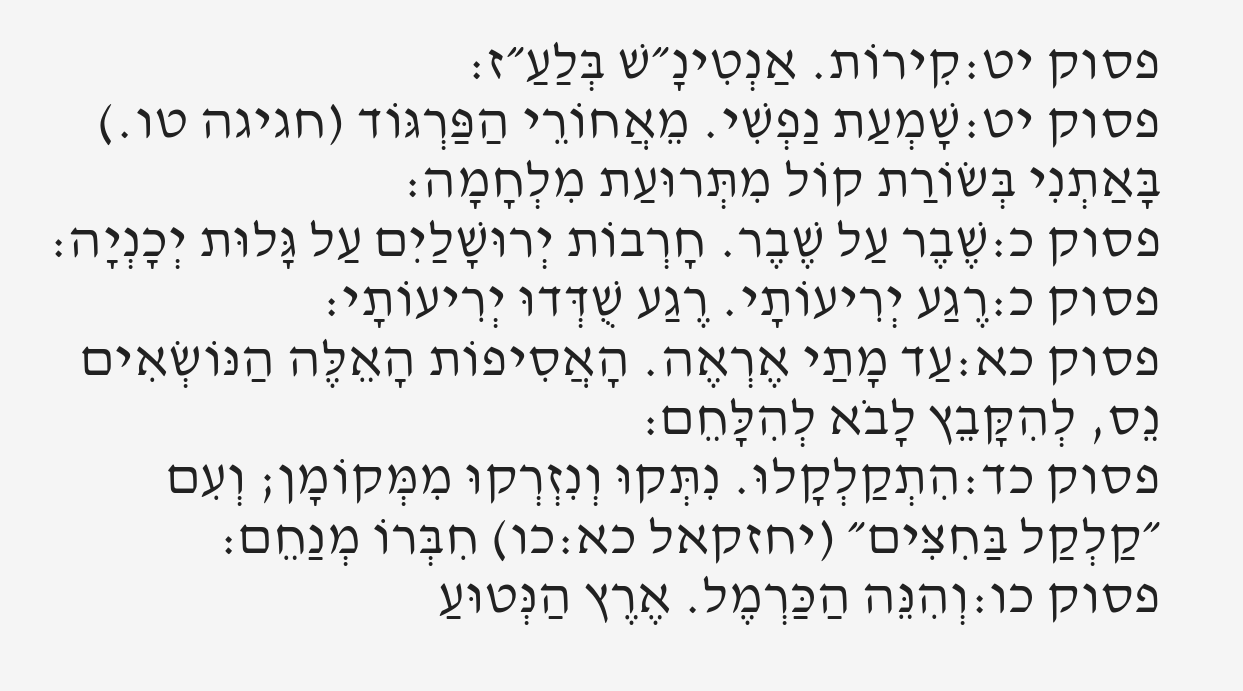פסוק יט:קִירוֹת. אַנְטִינָ״שׁ בְּלַעַ״ז:
פסוק יט:שָׁמְעַת נַפְשִׁי. מֵאֲחוֹרֵי הַפַּרְגּוֹד (חגיגה טו.) בָּאַתְנִי בְּשׂוֹרַת קוֹל מִתְּרוּעַת מִלְחָמָה:
פסוק כ:שֶׁבֶר עַל שֶׁבֶר. חָרְבוֹת יְרוּשָׁלַיִם עַל גָּלוּת יְכָנְיָה:
פסוק כ:רֶגַע יְרִיעוֹתָי. רֶגַע שֻׁדְּדוּ יְרִיעוֹתָי:
פסוק כא:עַד מָתַי אֶרְאֶה. הָאֲסִיפוֹת הָאֵלֶּה הַנּוֹשְׂאִים נֵס, לְהִקָּבֵץ לָבֹא לְהִלָּחֵם:
פסוק כד:הִתְקַלְקָלוּ. נִתְּקוּ וְנִזְרְקוּ מִמְּקוֹמָן; וְעִם ״קַלְקַל בַּחִצִּים״ (יחזקאל כא:כו) חִבְּרוֹ מְנַחֵם:
פסוק כו:וְהִנֵּה הַכַּרְמֶל. אֶרֶץ הַנְּטוּעַ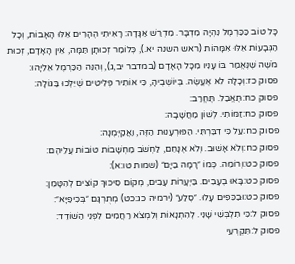כָּל טוֹב כַּכַּרְמֶל נִהְיָה מִדְבָּר. מִדְרַשׁ אַגָּדָה: רָאִיתִי הֶהָרִים אֵלּוּ הָאָבוֹת, וְכָל הַגְּבָעוֹת אֵלּוּ אִמָּהוֹת (ראש השנה יא.), כְּלוֹמַר זְכוּתָן תַּמָּה, אֵין הָאָדָם, זְכוּת מֹשֶׁה שֶׁנֶּאֱמַר בּוֹ עָנִיו מִכָּל הָאָדָם (במדבר יב,ג), וְהִנֵּה הַכַּרְמֶל אֵלִיָּהוּ:
פסוק כז:וְכָלָה לֹא אֶעֱשֶׂה. בְּיוֹשְׁבֶיהָ, כִּי אוֹתִיר פְּלִיטִים שֶׁיֵּלְכוּ בַּגּוֹלָה:
פסוק כח:תֶּאֱבַל. תֶּחֱרַב:
פסוק כח:זַמּוֹתִי. לְשׁוֹן מַחֲשָׁבָה:
פסוק כח:עַל כִּי דִבַּרְתִּי. הַפּוּרְעָנוּת הַזֶּה, וַאֲקַיְּמֶנָּה:
פסוק כח:וְלֹא אָשׁוּב. וְלֹא אֶנָּחֵם, לַחְשֹׁב מַחְשָׁבוֹת טוֹבוֹת עֲלֵיהֶם:
פסוק כט:וְרוֹמֵה. כְּמוֹ ״רָמָה בַיָּם״ (שמות טו:א):
פסוק כט:בָּאוּ בֶעָבִים. בַּיְּעָרוֹת עָבִים, מְקוֹם סִיכּוּךְ קוֹצִים לְהִטָּמֵן:
פסוק כט:וּבַכֵּפִים עָלוּ. ״סֶלַע״ (ירמיה כג:כט) מְתֻרְגָּם ״בְּכִיפַיָּא״:
פסוק ל:כִּי תִלְבְּשִׁי שָׁנִי. לְהִתְנָאוֹת וְלִמְצֹא רַחֲמִים לִפְנֵי הַשּׁוֹדֵד:
פסוק ל:תִּקְרְעִי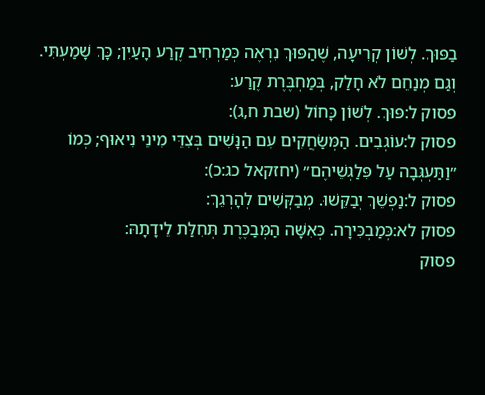בַפּוּךְ. לְשׁוֹן קְרִיעָה, שֶׁהַפּוּךְ נִרְאֶה כְּמַרְחִיב קֶרַע הָעַיִן; כָּךְ שָׁמַעְתִּי. וְגַם מְנַחֵם לֹא חָלַק, בְּמַחְבֶּרֶת קֶרַע:
פסוק ל:פּוּךְ. לְשׁוֹן כָּחוֹל (שבת ח,ג):
פסוק ל:עוֹגְבִים. הַמְּשַׂחֲקִים עִם הַנָּשִׁים בְּצִדֵּי מִינֵי נִיאוּף; כְּמוֹ ״וַתַּעְגְּבָה עַל פִּלַגְשֵׁיהֶם״ (יחזקאל כג:כ):
פסוק ל:נַפְשֵׁךְ יְבַקֵּשׁוּ. מְבַקְּשִׁים לְהָרְגֵךְ:
פסוק לא:כְּמַבְכִּירָה. כְּאִשָּׁה הַמְּבַכֶּרֶת תְּחִלַּת לֵידָתָהּ:
פסוק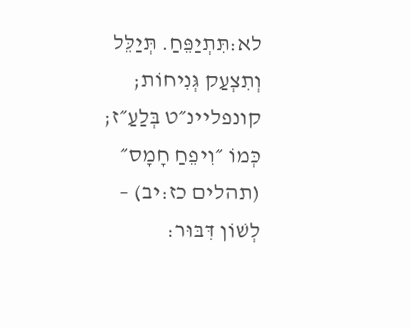לא:תִּתְיַפֵּחַ. תְּיַלֵּל וְתִצְעַק גְּנִיחוֹת; קונפליינ״ט בְּלַעַ״ז; כְּמוֹ ״וִיפֵחַ חָמָס״ (תהלים כז:יב) – לְשׁוֹן דִּבּוּר: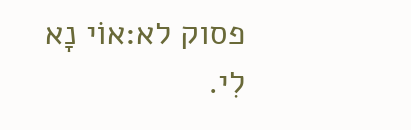פסוק לא:אוֹי נָא לִי.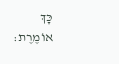כָּךְ אוֹמֶרֶת: